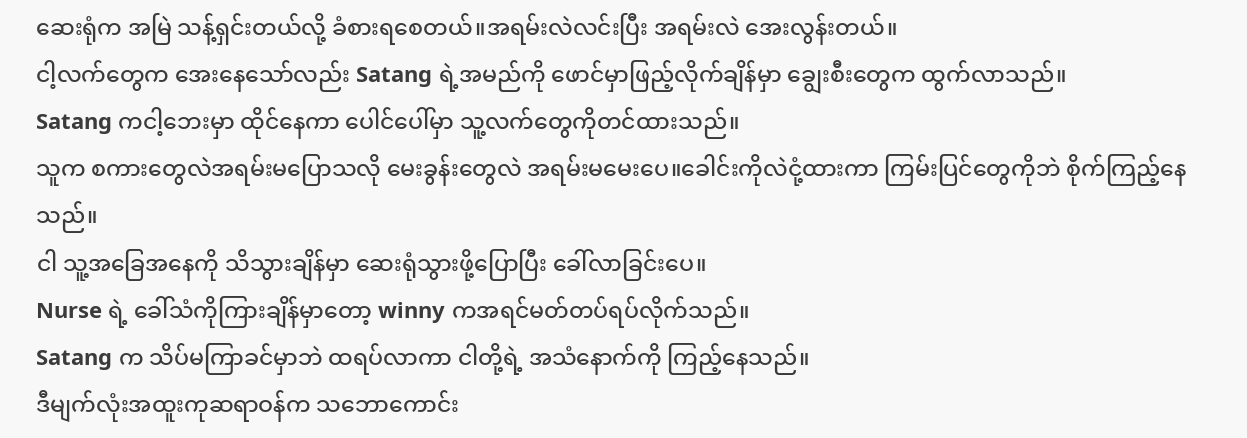ဆေးရုံက အမြဲ သန့်ရှင်းတယ်လို့ ခံစားရစေတယ်။အရမ်းလဲလင်းပြီး အရမ်းလဲ အေးလွန်းတယ်။
ငါ့လက်တွေက အေးနေသော်လည်း Satang ရဲ့အမည်ကို ဖောင်မှာဖြည့်လိုက်ချိန်မှာ ချွေးစီးတွေက ထွက်လာသည်။
Satang ကငါ့ဘေးမှာ ထိုင်နေကာ ပေါင်ပေါ်မှာ သူ့လက်တွေကိုတင်ထားသည်။
သူက စကားတွေလဲအရမ်းမပြောသလို မေးခွန်းတွေလဲ အရမ်းမမေးပေ။ခေါင်းကိုလဲငုံ့ထားကာ ကြမ်းပြင်တွေကိုဘဲ စိုက်ကြည့်နေသည်။
ငါ သူ့အခြေအနေကို သိသွားချိန်မှာ ဆေးရုံသွားဖို့ပြောပြီး ခေါ်လာခြင်းပေ။
Nurse ရဲ့ ခေါ်သံကိုကြားချိန်မှာတော့ winny ကအရင်မတ်တပ်ရပ်လိုက်သည်။
Satang က သိပ်မကြာခင်မှာဘဲ ထရပ်လာကာ ငါတို့ရဲ့ အသံနောက်ကို ကြည့်နေသည်။
ဒီမျက်လုံးအထူးကုဆရာဝန်က သဘောကောင်း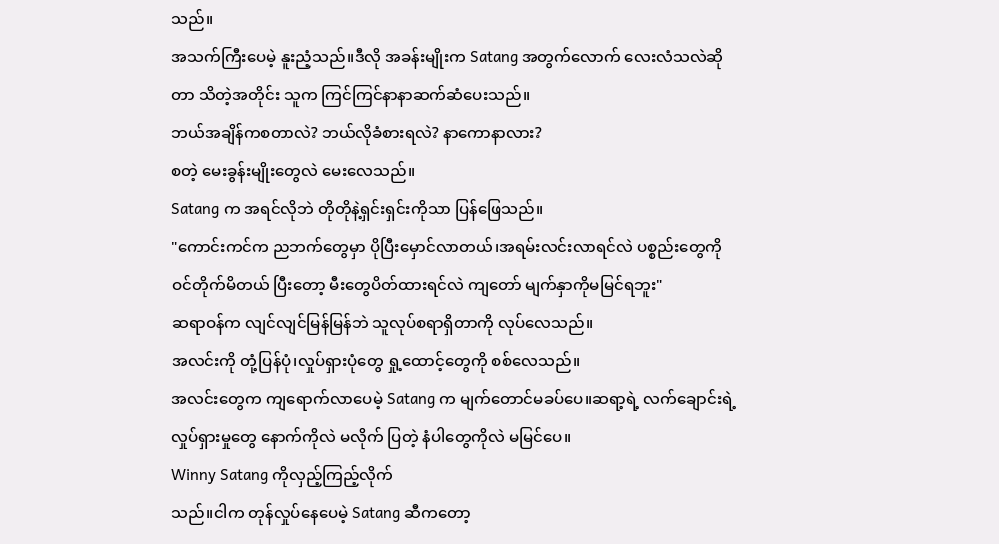သည်။
အသက်ကြီးပေမဲ့ နူးညံ့သည်။ဒီလို အခန်းမျိုးက Satang အတွက်လောက် လေးလံသလဲဆိုတာ သိတဲ့အတိုင်း သူက ကြင်ကြင်နာနာဆက်ဆံပေးသည်။
ဘယ်အချိန်ကစတာလဲ? ဘယ်လိုခံစားရလဲ? နာကောနာလား?
စတဲ့ မေးခွန်းမျိုးတွေလဲ မေးလေသည်။
Satang က အရင်လိုဘဲ တိုတိုနဲ့ရှင်းရှင်းကိုသာ ပြန်ဖြေသည်။
"ကောင်းကင်က ညဘက်တွေမှာ ပိုပြီးမှောင်လာတယ်၊အရမ်းလင်းလာရင်လဲ ပစ္စည်းတွေကို ဝင်တိုက်မိတယ် ပြီးတော့ မီးတွေပိတ်ထားရင်လဲ ကျတော် မျက်နှာကိုမမြင်ရဘူး"
ဆရာဝန်က လျင်လျင်မြန်မြန်ဘဲ သူလုပ်စရာရှိတာကို လုပ်လေသည်။
အလင်းကို တုံ့ပြန်ပုံ၊လှုပ်ရှားပုံတွေ ရှု့ထောင့်တွေကို စစ်လေသည်။
အလင်းတွေက ကျရောက်လာပေမဲ့ Satang က မျက်တောင်မခပ်ပေ။ဆရာ့ရဲ့ လက်ချောင်းရဲ့လှုပ်ရှားမှုတွေ နောက်ကိုလဲ မလိုက် ပြတဲ့ နံပါတွေကိုလဲ မမြင်ပေ။
Winny Satang ကိုလှည့်ကြည့်လိုက်
သည်။ငါက တုန်လှုပ်နေပေမဲ့ Satang ဆီကတော့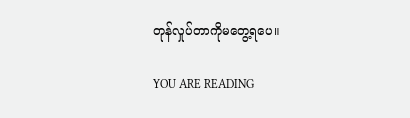တုန်လှုပ်တာကိုမတွေ့ရပေ။

YOU ARE READING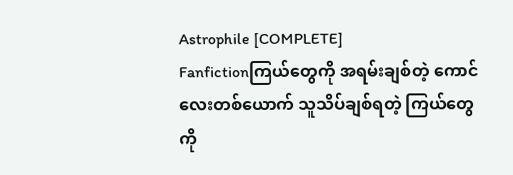Astrophile [COMPLETE]
Fanfictionကြယ်တွေကို အရမ်းချစ်တဲ့ ကောင်လေးတစ်ယောက် သူသိပ်ချစ်ရတဲ့ ကြယ်တွေကို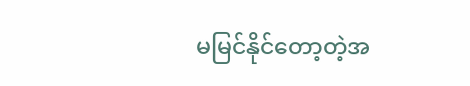မမြင်နိုင်တော့တဲ့အ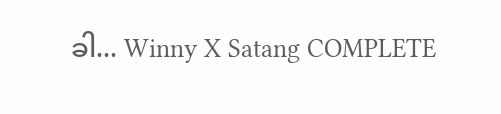ခါ... Winny X Satang COMPLETE